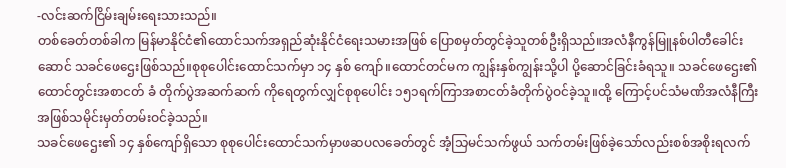-လင်းဆက်ငြိမ်းချမ်းရေးသားသည်။
တစ်ခေတ်တစ်ခါက မြန်မာနိုင်ငံ၏ထောင်သက်အရှည်ဆုံးနိုင်ငံရေးသမားအဖြစ် ပြောစမှတ်တွင်ခဲ့သူတစ်ဦးရှိသည်။အလံနီကွန်မြူနစ်ပါတီခေါင်းဆောင် သခင်ဖေဌေးဖြစ်သည်။စုစုပေါင်းထောင်သက်မှာ ၁၄ နှစ် ကျော်။ထောင်တင်မက ကျွန်းနှစ်ကျွန်းသို့ပါ ပို့ဆောင်ခြင်းခံရသူ။ သခင်ဖေဌေး၏ ထောင်တွင်းအစာငတ် ခံ တိုက်ပွဲအဆက်ဆက် ကိုရေတွက်လျှင်စုစုပေါင်း ၁၅၁ရက်ကြာအစာငတ်ခံတိုက်ပွဲဝင်ခဲ့သူ။ထို့ ကြောင့်ပင်သံမဏိအလံနီကြီးအဖြစ်သမိုင်းမှတ်တမ်းဝင်ခဲ့သည်။
သခင်ဖေဌေး၏ ၁၄ နှစ်ကျော်ရှိသော စုစုပေါင်းထောင်သက်မှာဖဆပလခေတ်တွင် အံ့သြမင်သက်ဖွယ် သက်တမ်းဖြစ်ခဲ့သော်လည်းစစ်အစိုးရလက်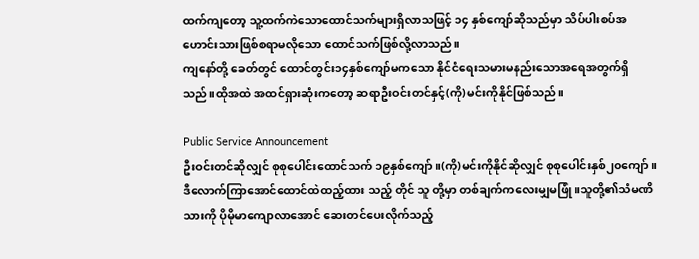ထက်ကျတော့ သူ့ထက်ကဲသောထောင်သက်များရှိလာသဖြင့် ၁၄ နှစ်ကျော်ဆိုသည်မှာ သိပ်ပါးစပ်အဟောင်းသားဖြစ်စရာမလိုသော ထောင်သက်ဖြစ်လို့လာသည်။
ကျနော်တို့ ခေတ်တွင် ထောင်တွင်း၁၄နှစ်ကျော်မကသော နိုင်ငံရေးသမားမနည်းသောအရေအတွက်ရှိသည်။ထိုအထဲ အထင်ရှားဆုံးကတော့ ဆရာဦးဝင်းတင်နှင့်(ကို)မင်းကိုနိုင်ဖြစ်သည်။

Public Service Announcement
ဦးဝင်းတင်ဆိုလျှင် စုစုပေါင်းထောင်သက် ၁၉နှစ်ကျော်။(ကို)မင်းကိုနိုင်ဆိုလျှင် စုစုပေါင်းနှစ်၂၀ကျော်။ဒီလောက်ကြာအောင်ထောင်ထဲထည့်ထား သည့် တိုင် သူ တို့မှာ တစ်ချက်ကလေးမျှမဖြုံ။သူတို့၏သံမဏိသားကို ပိုမိုမာကျောလာအောင် ဆေးတင်ပေးလိုက်သည့်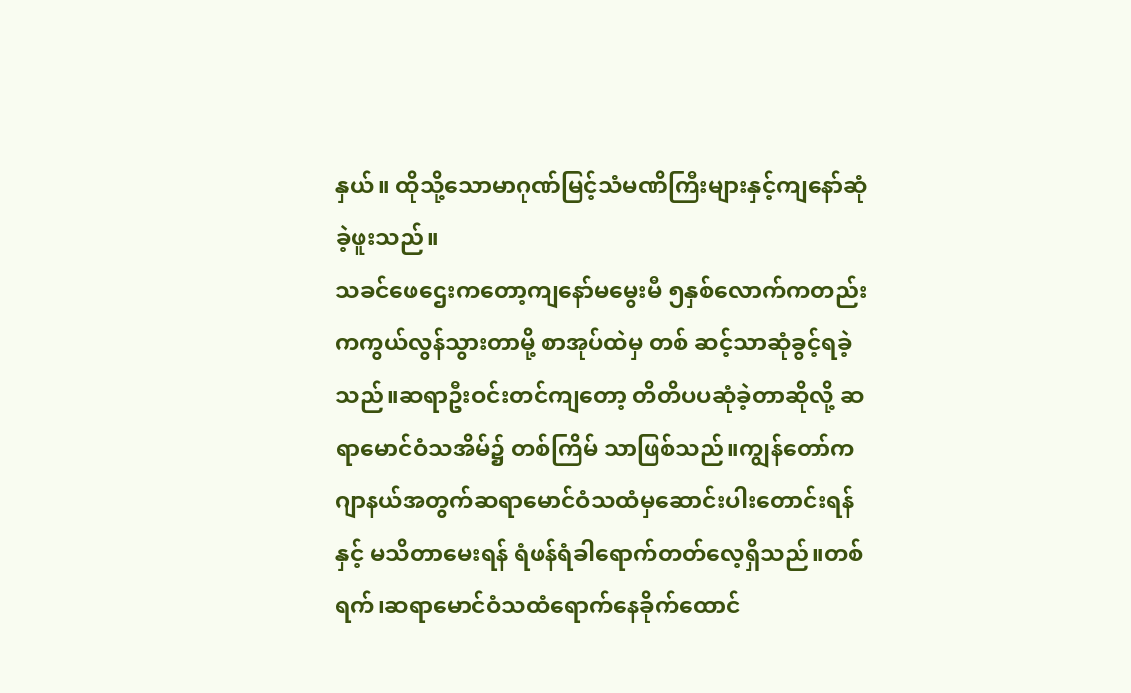နှယ်။ ထိုသို့သောမာဂုဏ်မြင့်သံမဏိကြီးများနှင့်ကျနော်ဆုံခဲ့ဖူးသည်။
သခင်ဖေဌေးကတော့ကျနော်မမွေးမီ ၅နှစ်လောက်ကတည်းကကွယ်လွန်သွားတာမို့ စာအုပ်ထဲမှ တစ် ဆင့်သာဆုံခွင့်ရခဲ့သည်။ဆရာဦးဝင်းတင်ကျတော့ တိတိပပဆုံခဲ့တာဆိုလို့ ဆရာမောင်ဝံသအိမ်၌ တစ်ကြိမ် သာဖြစ်သည်။ကျွန်တော်က ဂျာနယ်အတွက်ဆရာမောင်ဝံသထံမှဆောင်းပါးတောင်းရန်နှင့် မသိတာမေးရန် ရံဖန်ရံခါရောက်တတ်လေ့ရှိသည်။တစ်ရက်၊ဆရာမောင်ဝံသထံရောက်နေခိုက်ထောင်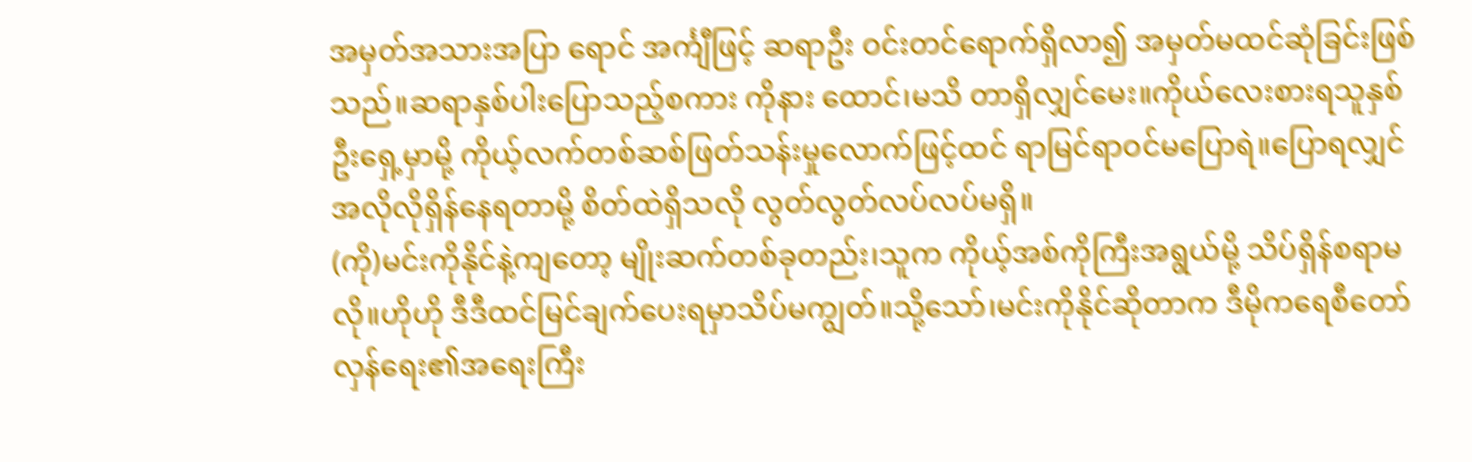အမှတ်အသားအပြာ ရောင် အင်္ကျီဖြင့် ဆရာဦး ဝင်းတင်ရောက်ရှိလာ၍ အမှတ်မထင်ဆုံခြင်းဖြစ်သည်။ဆရာနှစ်ပါးပြောသည့်စကား ကိုနား ထောင်၊မသိ တာရှိလျှင်မေး။ကိုယ်လေးစားရသူနှစ်ဦးရှေ့မှာမို့ ကိုယ့်လက်တစ်ဆစ်ဖြတ်သန်းမှုလောက်ဖြင့်ထင် ရာမြင်ရာဝင်မပြောရဲ။ပြောရလျှင် အလိုလိုရှိန်နေရတာမို့ စိတ်ထဲရှိသလို လွတ်လွတ်လပ်လပ်မရှိ။
(ကို)မင်းကိုနိုင်နဲ့ကျတော့ မျိုးဆက်တစ်ခုတည်း၊သူက ကိုယ့်အစ်ကိုကြီးအရွယ်မို့ သိပ်ရှိန်စရာမလို။ဟိုဟို ဒီဒီထင်မြင်ချက်ပေးရမှာသိပ်မကျွတ်။သို့သော်၊မင်းကိုနိုင်ဆိုတာက ဒီမိုကရေစီတော်လှန်ရေး၏အရေးကြီး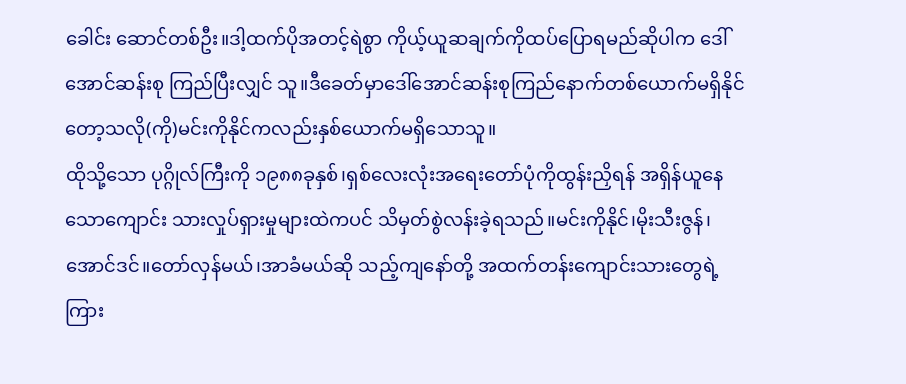ခေါင်း ဆောင်တစ်ဦး။ဒါ့ထက်ပိုအတင့်ရဲစွာ ကိုယ့်ယူဆချက်ကိုထပ်ပြောရမည်ဆိုပါက ဒေါ်အောင်ဆန်းစု ကြည်ပြီးလျှင် သူ။ဒီခေတ်မှာဒေါ်အောင်ဆန်းစုကြည်နောက်တစ်ယောက်မရှိနိုင်တော့သလို(ကို)မင်းကိုနိုင်ကလည်းနှစ်ယောက်မရှိသောသူ။
ထိုသို့သော ပုဂ္ဂိုလ်ကြီးကို ၁၉၈၈ခုနှစ်၊ရှစ်လေးလုံးအရေးတော်ပုံကိုထွန်းညှိရန် အရှိန်ယူနေသောကျောင်း သားလှုပ်ရှားမှုများထဲကပင် သိမှတ်စွဲလန်းခဲ့ရသည်။မင်းကိုနိုင်၊မိုးသီးဇွန်၊အောင်ဒင်။တော်လှန်မယ်၊အာခံမယ်ဆို သည့်ကျနော်တို့ အထက်တန်းကျောင်းသားတွေရဲ့ကြား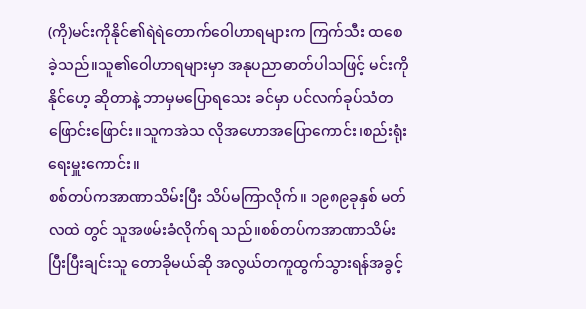(ကို)မင်းကိုနိုင်၏ရဲရဲတောက်ဝေါဟာရများက ကြက်သီး ထစေခဲ့သည်။သူ၏ဝေါဟာရများမှာ အနုပညာဓာတ်ပါသဖြင့် မင်းကိုနိုင်ဟေ့ ဆိုတာနဲ့ ဘာမှမပြောရသေး ခင်မှာ ပင်လက်ခုပ်သံတဖြောင်းဖြောင်း။သူကအဲသ လိုအဟောအပြောကောင်း၊စည်းရုံးရေးမှူးကောင်း။
စစ်တပ်ကအာဏာသိမ်းပြီး သိပ်မကြာလိုက်။ ၁၉၈၉ခုနှစ် မတ်လထဲ တွင် သူအဖမ်းခံလိုက်ရ သည်။စစ်တပ်ကအာဏာသိမ်းပြီးပြီးချင်းသူ တောခိုမယ်ဆို အလွယ်တကူထွက်သွားရန်အခွင့်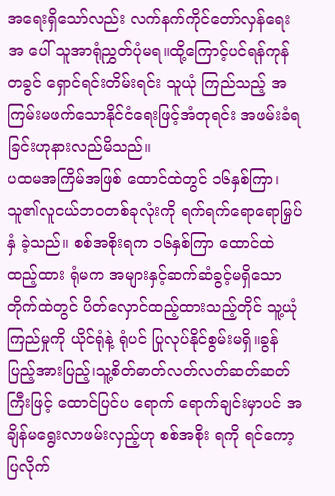အရေးရှိသော်လည်း လက်နက်ကိုင်တော်လှန်ရေးအ ပေါ် သူအာရုံညွှတ်ပုံမရ။ထို့ကြောင့်ပင်ရန်ကုန်တခွင် ရှောင်ရင်းတိမ်းရင်း သူယုံ ကြည်သည့် အကြမ်းမဖက်သောနိုင်ငံရေးဖြင့်အံတုရင်း အဖမ်းခံရခြင်းဟုနားလည်မိသည်။
ပထမအကြိမ်အဖြစ် ထောင်ထဲတွင် ၁၆နှစ်ကြာ၊ သူ၏လူငယ်ဘဝတစ်ခုလုံးကို ရက်ရက်ရောရောမြှပ်နှံ ခဲ့သည်။ စစ်အစိုးရက ၁၆နှစ်ကြာ ထောင်ထဲထည့်ထား ရုံမက အများနှင့်ဆက်ဆံခွင့်မရှိသောတိုက်ထဲတွင် ပိတ်လှောင်ထည့်ထားသည့်တိုင် သူ့ယုံကြည်မှုကို ယိုင်ရုံနဲ့ ရုံပင် ပြုလုပ်နိုင်စွမ်းမရှိ။ခွန်ပြည့်အားပြည့်၊သူ့စိတ်ဓာတ်လတ်လတ်ဆတ်ဆတ်ကြီးဖြင့် ထောင်ပြင်ပ ရောက် ရောက်ချင်းမှာပင် အချိန်မရွေးလာဖမ်းလှည့်ဟု စစ်အစိုး ရကို ရင်ကော့ပြလိုက်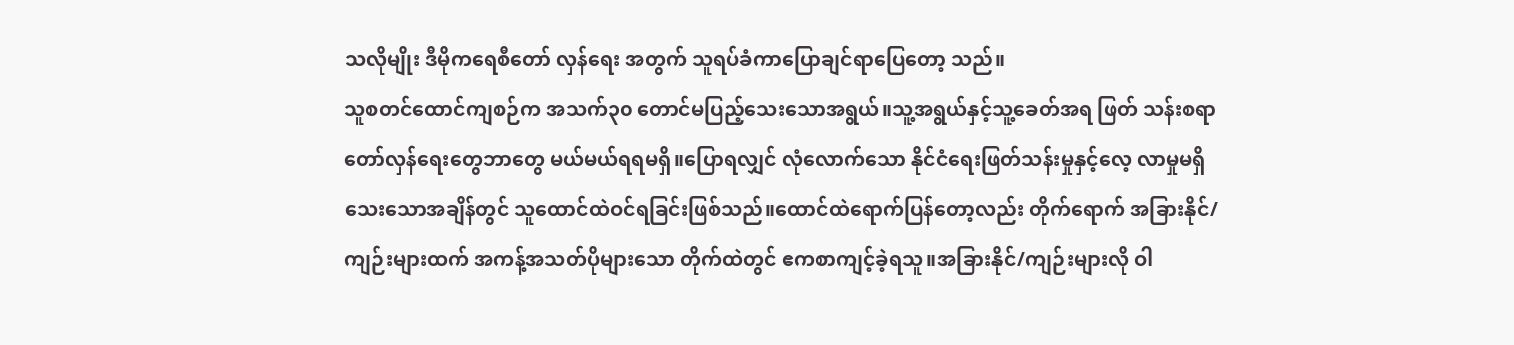သလိုမျိုး ဒီမိုကရေစီတော် လှန်ရေး အတွက် သူရပ်ခံကာပြောချင်ရာပြေတော့ သည်။
သူစတင်ထောင်ကျစဉ်က အသက်၃၀ တောင်မပြည့်သေးသောအရွယ်။သူ့အရွယ်နှင့်သူ့ခေတ်အရ ဖြတ် သန်းစရာတော်လှန်ရေးတွေဘာတွေ မယ်မယ်ရရမရှိ။ပြောရလျှင် လုံလောက်သော နိုင်ငံရေးဖြတ်သန်းမှုနှင့်လေ့ လာမှုမရှိသေးသောအချိန်တွင် သူထောင်ထဲဝင်ရခြင်းဖြစ်သည်။ထောင်ထဲရောက်ပြန်တော့လည်း တိုက်ရောက် အခြားနိုင်/ကျဉ်းများထက် အကန့်အသတ်ပိုများသော တိုက်ထဲတွင် ဧကစာကျင့်ခဲ့ရသူ။အခြားနိုင်/ကျဉ်းများလို ဝါ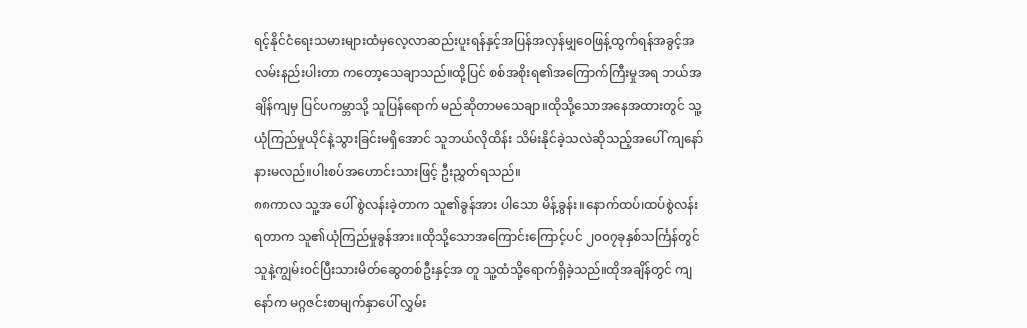ရင့်နိုင်ငံရေးသမားများထံမှလေ့လာဆည်းပူးရန်နှင့်အပြန်အလှန်မျှဝေဖြန့်ထွက်ရန်အခွင့်အလမ်းနည်းပါးတာ ကတော့သေချာသည်။ထို့ပြင် စစ်အစိုးရ၏အကြောက်ကြီးမှုအရ ဘယ်အချိန်ကျမှ ပြင်ပကမ္ဘာသို့ သူပြန်ရောက် မည်ဆိုတာမသေချာ။ထိုသို့သောအနေအထားတွင် သူ့ယုံကြည်မှုယိုင်နဲ့သွားခြင်းမရှိအောင် သူဘယ်လိုထိန်း သိမ်းနိုင်ခဲ့သလဲဆိုသည့်အပေါ် ကျနော်နားမလည်။ပါးစပ်အဟောင်းသားဖြင့် ဦးညွှတ်ရသည်။
၈၈ကာလ သူ့အ ပေါ် စွဲလန်းခဲ့တာက သူ၏ခွန်အား ပါသော မိန့်ခွန်း။နောက်ထပ်၊ထပ်စွဲလန်းရတာက သူ၏ယုံကြည်မှုခွန်အား။ထိုသို့သောအကြောင်းကြောင့်ပင် ၂၀၀၇ခုနှစ်သင်္ကြန်တွင် သူနဲ့ကျွမ်းဝင်ပြီးသားမိတ်ဆွေတစ်ဦးနှင့်အ တူ သူ့ထံသို့ရောက်ရှိခဲ့သည်။ထိုအချိန်တွင် ကျနော်က မဂ္ဂဇင်းစာမျက်နှာပေါ် လွှမ်း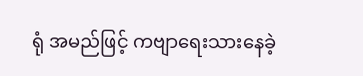ရုံ အမည်ဖြင့် ကဗျာရေးသားနေခဲ့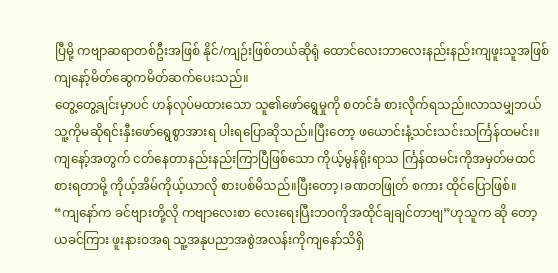ပြီမို့ ကဗျာဆရာတစ်ဦးအဖြစ် နိုင်/ကျဉ်းဖြစ်တယ်ဆိုရုံ ထောင်လေးဘာလေးနည်းနည်းကျဖူးသူအဖြစ်ကျနော့်မိတ်ဆွေကမိတ်ဆက်ပေးသည်။
တွေ့တွေ့ချင်းမှာပင် ဟန်လုပ်မထားသော သူ၏ဖော်ရွေမှုကို စတင်ခံ စားလိုက်ရသည်။လာသမျှဘယ်သူ့ကိုမဆိုရင်းနှီးဖော်ရွေစွာအားရ ပါးရပြောဆိုသည်။ပြီးတော့ ဖယောင်းနံ့သင်းသင်းသင်္ကြန်ထမင်း။ကျနော့်အတွက် ငတ်နေတာနည်းနည်းကြာပြီဖြစ်သော ကိုယ့်မွန်ရိုးရာသ င်္ကြန်ထမင်းကိုအမှတ်မထင်စားရတာမို့ ကိုယ့်အိမ်ကိုယ့်ယာလို စားပစ်မိသည်။ပြီးတော့၊ခဏတဖြုတ် စကား ထိုင်ပြောဖြစ်။
“ကျနော်က ခင်ဗျားတို့လို ကဗျာလေးစာ လေးရေးပြီးဘဝကိုအထိုင်ချချင်တာဗျ”ဟုသူက ဆို တော့ ယခင်ကြား ဖူးနားဝအရ သူ့အနုပညာအစွဲအလန်းကိုကျနော်သိရှိ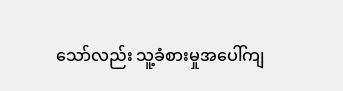သော်လည်း သူ့ခံစားမှုအပေါ်ကျ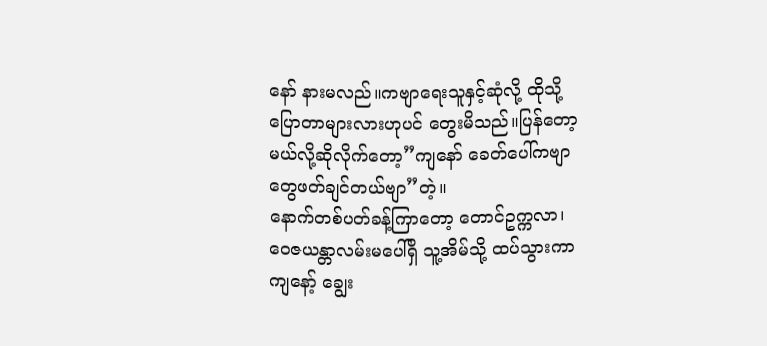နော် နားမလည်။ကဗျာရေးသူနှင့်ဆုံလို့ ထိုသို့ပြောတာများလားဟုပင် တွေးမိသည်။ပြန်တော့မယ်လို့ဆိုလိုက်တော့”ကျနော် ခေတ်ပေါ်ကဗျာတွေဖတ်ချင်တယ်ဗျာ”တဲ့။
နောက်တစ်ပတ်ခန့်ကြာတော့ တောင်ဥက္ကလာ၊ဝေဇယန္တာလမ်းမပေါ်ရှိ သူ့အိမ်သို့ ထပ်သွားကာ ကျနော့် ချွေး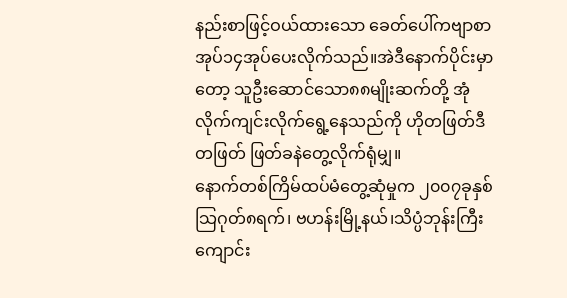နည်းစာဖြင့်ဝယ်ထားသော ခေတ်ပေါ်ကဗျာစာအုပ်၁၄အုပ်ပေးလိုက်သည်။အဲဒီနောက်ပိုင်းမှာတော့ သူဦးဆောင်သော၈၈မျိုးဆက်တို့ အုံလိုက်ကျင်းလိုက်ရွေ့နေသည်ကို ဟိုတဖြတ်ဒီတဖြတ် ဖြတ်ခနဲတွေ့လိုက်ရုံမျှ။
နောက်တစ်ကြိမ်ထပ်မံတွေ့ဆုံမှုက ၂၀၀၇ခုနှစ်သြဂုတ်၈ရက်၊ ဗဟန်းမြို့နယ်၊သိပ္ပံဘုန်းကြီးကျောင်း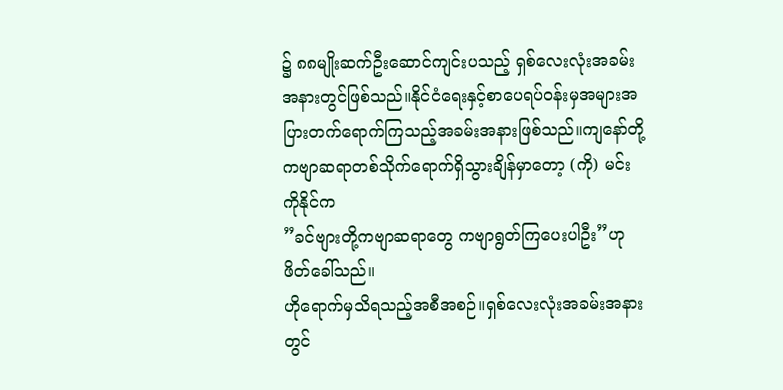၌ ၈၈မျိုးဆက်ဦးဆောင်ကျင်းပသည့် ရှစ်လေးလုံးအခမ်းအနားတွင်ဖြစ်သည်။နိုင်ငံရေးနှင့်စာပေရပ်ဝန်းမှအများအ ပြားတက်ရောက်ကြသည့်အခမ်းအနားဖြစ်သည်။ကျနော်တို့ကဗျာဆရာတစ်သိုက်ရောက်ရှိသွားချိန်မှာတော့ (ကို) မင်းကိုနိုင်က
”ခင်ဗျားတို့ကဗျာဆရာတွေ ကဗျာရွတ်ကြပေးပါဦး”ဟုဖိတ်ခေါ်သည်။
ဟိုရောက်မှသိရသည့်အစီအစဉ်။ရှစ်လေးလုံးအခမ်းအနားတွင်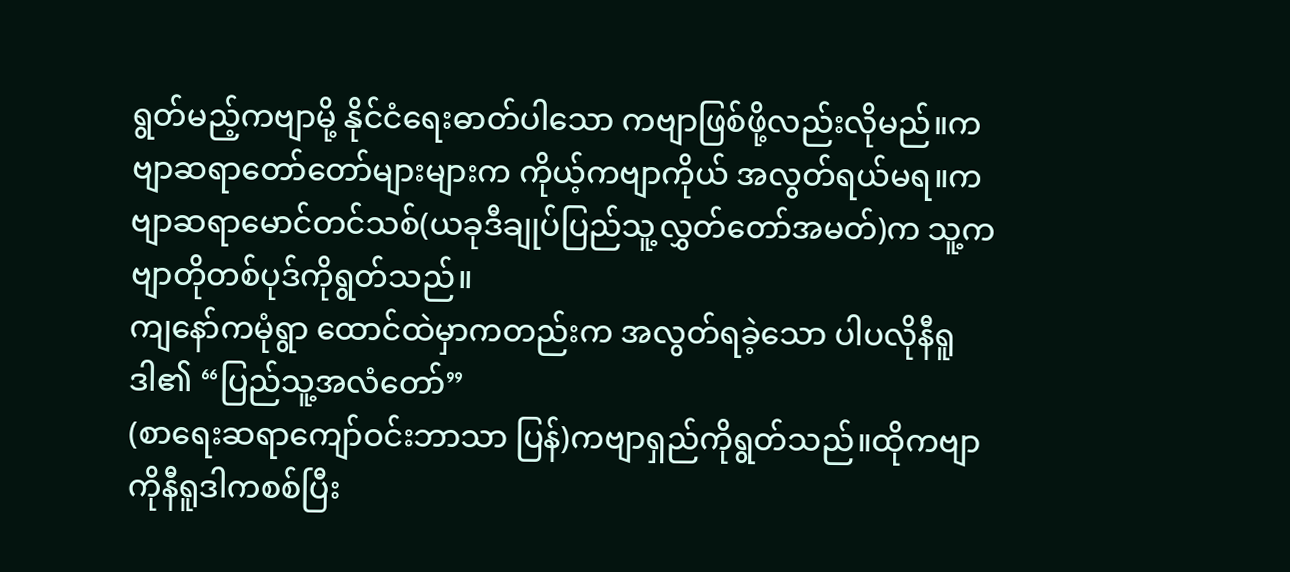ရွတ်မည့်ကဗျာမို့ နိုင်ငံရေးဓာတ်ပါသော ကဗျာဖြစ်ဖို့လည်းလိုမည်။ကဗျာဆရာတော်တော်များများက ကိုယ့်ကဗျာကိုယ် အလွတ်ရယ်မရ။ကဗျာဆရာမောင်တင်သစ်(ယခုဒီချုပ်ပြည်သူ့လွှတ်တော်အမတ်)က သူ့ကဗျာတိုတစ်ပုဒ်ကိုရွတ်သည်။
ကျနော်ကမုံရွာ ထောင်ထဲမှာကတည်းက အလွတ်ရခဲ့သော ပါပလိုနီရူဒါ၏ “ပြည်သူ့အလံတော်”
(စာရေးဆရာကျော်ဝင်းဘာသာ ပြန်)ကဗျာရှည်ကိုရွတ်သည်။ထိုကဗျာကိုနီရူဒါကစစ်ပြီး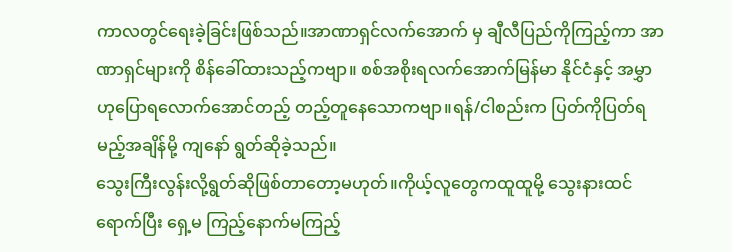ကာလတွင်ရေးခဲ့ခြင်းဖြစ်သည်။အာဏာရှင်လက်အောက် မှ ချီလီပြည်ကိုကြည့်ကာ အာဏာရှင်များကို စိန်ခေါ်ထားသည့်ကဗျာ။ စစ်အစိုးရလက်အောက်မြန်မာ နိုင်ငံနှင့် အမွှာဟုပြောရလောက်အောင်တည့် တည့်တူနေသောကဗျာ။ရန်/ငါစည်းက ပြတ်ကိုပြတ်ရမည့်အချိန်မို့ ကျနော် ရွတ်ဆိုခဲ့သည်။
သွေးကြီးလွန်းလို့ရွတ်ဆိုဖြစ်တာတော့မဟုတ်။ကိုယ့်လူတွေကထူထူမို့ သွေးနားထင်ရောက်ပြီး ရှေ့မ ကြည့်နောက်မကြည့်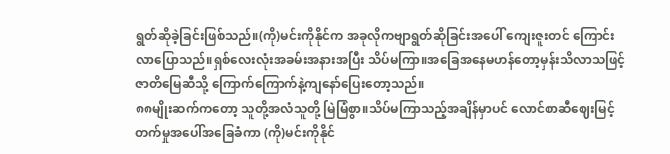ရွတ်ဆိုခဲ့ခြင်းဖြစ်သည်။(ကို)မင်းကိုနိုင်က အခုလိုကဗျာရွတ်ဆိုခြင်းအပေါ် ကျေးဇူးတင် ကြောင်းလာပြောသည်။ရှစ်လေးလုံးအခမ်းအနားအပြီး သိပ်မကြာ။အခြေအနေမဟန်တော့မှန်းသိလာသဖြင့် ဇာတိမြေဆီသို့ ကြောက်ကြောက်နဲ့ကျနော်ပြေးတော့သည်။
၈၈မျိုးဆက်ကတော့ သူတို့အလံသူတို့ မြဲမြံစွာ။သိပ်မကြာသည့်အချိန်မှာပင် လောင်စာဆီဈေးမြင့်တက်မှုအပေါ်အခြေခံကာ (ကို)မင်းကိုနိုင်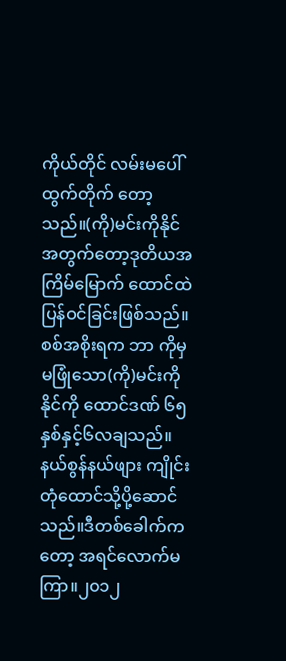ကိုယ်တိုင် လမ်းမပေါ်ထွက်တိုက် တော့သည်။(ကို)မင်းကိုနိုင်အတွက်တော့ဒုတိယအကြိမ်မြောက် ထောင်ထဲပြန်ဝင်ခြင်းဖြစ်သည်။စစ်အစိုးရက ဘာ ကိုမှမဖြုံသော(ကို)မင်းကိုနိုင်ကို ထောင်ဒဏ် ၆၅ နှစ်နှင့်၆လချသည်။နယ်စွန်နယ်ဖျား ကျိုင်းတုံထောင်သို့ပို့ဆောင် သည်။ဒီတစ်ခေါက်ကတော့ အရင်လောက်မကြာ။၂၀၁၂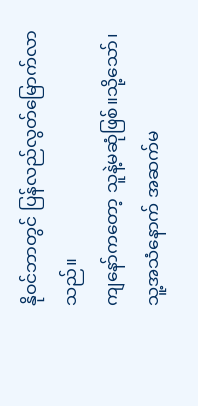နိုဝင်ဘာတွင် ပြန်လည်လွတ်မြောက်လာသည်။
ကျနော်ကတော့ သူနဲ့မဆုံဖြစ်။သို့သော်၊သူ့အသံနောက် အဆက်မ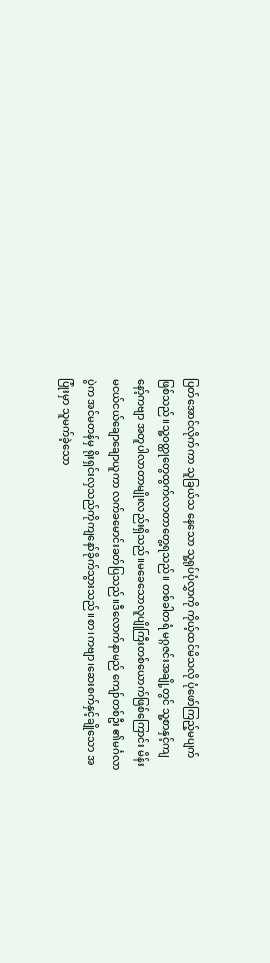ပြတ်အောင်လိုက်ကာ သူခြယ်သ နေသော သူ့ရုပ်ပုံလွှာကို ကိုယ့်ထင်မိသလို ပုံဖော်ကြည့်မပျက်ဖြစ်သည်။သူ့ဝတ္ထုတွေထွက်လာတာတွေ့ရသည်။ တစ်ခါတရံ မဂ္ဂဇင်းအချို့တွင် သူ့စာနှင့်ကျနော့်ကဗျာ အတူပါလာတာမျိုးလည်းရှိသည်။မခေသောလူပျိုကြီးတစ်ယောက်ဖြစ်ကြောင်း မိန်းမငယ်ငယ်ချောချောယူကာ လက်ခမောင်းခတ်ပြသည်။ဒီလောက်နာမည် ကျော်တစ်ဦး ၏မင်္ဂလာပွဲက အင်မတန်မှ ရိုးရှင်းလှသည်ကိုကျနော်ခိုက်သွားသည်။စာ၊ကဗျာ၊ဆေးစက်နှင့်ချိုသော အပြုံးမှာ သူမက်ခဲ့သော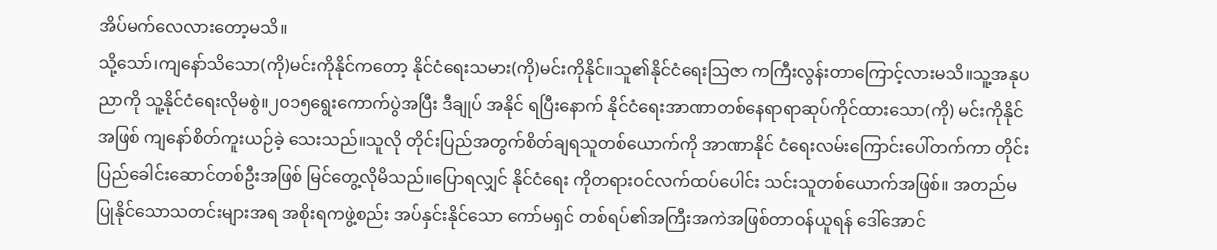အိပ်မက်လေလားတော့မသိ။
သို့သော်၊ကျနော်သိသော(ကို)မင်းကိုနိုင်ကတော့ နိုင်ငံရေးသမား(ကို)မင်းကိုနိုင်။သူ၏နိုင်ငံရေးသြဇာ ကကြီးလွန်းတာကြောင့်လားမသိ။သူ့အနုပညာကို သူ့နိုင်ငံရေးလိုမစွဲ။၂၀၁၅ရွေးကောက်ပွဲအပြီး ဒီချုပ် အနိုင် ရပြီးနောက် နိုင်ငံရေးအာဏာတစ်နေရာရာဆုပ်ကိုင်ထားသော(ကို) မင်းကိုနိုင်အဖြစ် ကျနော်စိတ်ကူးယဉ်ခဲ့ သေးသည်။သူလို တိုင်းပြည်အတွက်စိတ်ချရသူတစ်ယောက်ကို အာဏာနိုင် ငံရေးလမ်းကြောင်းပေါ်တက်ကာ တိုင်းပြည်ခေါင်းဆောင်တစ်ဦးအဖြစ် မြင်တွေ့လိုမိသည်။ပြောရလျှင် နိုင်ငံရေး ကိုတရားဝင်လက်ထပ်ပေါင်း သင်းသူတစ်ယောက်အဖြစ်။ အတည်မပြုနိုင်သောသတင်းများအရ အစိုးရကဖွဲ့စည်း အပ်နှင်းနိုင်သော ကော်မရှင် တစ်ရပ်၏အကြီးအကဲအဖြစ်တာဝန်ယူရန် ဒေါ်အောင်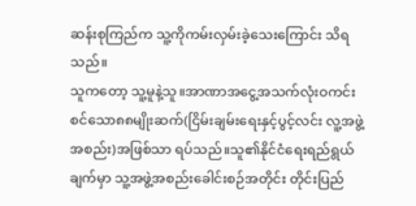ဆန်းစုကြည်က သူ့ကိုကမ်းလှမ်းခဲ့သေးကြောင်း သိရသည်။
သူကတော့ သူ့မူနဲ့သူ။အာဏာအငွေ့အသက်လုံးဝကင်းစင်သော၈၈မျိုးဆက်(ငြိမ်းချမ်းရေးနှင့်ပွင့်လင်း လူ့အဖွဲ့အစည်း)အဖြစ်သာ ရပ်သည်။သူ၏နိုင်ငံရေးရည်ရွယ်ချက်မှာ သူ့အဖွဲ့အစည်းခေါင်းစဉ်အတိုင်း တိုင်းပြည်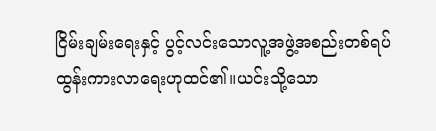ငြိမ်းချမ်းရေးနှင့် ပွင့်လင်းသောလူ့အဖွဲ့အစည်းတစ်ရပ်ထွန်းကားလာရေးဟုထင်၏။ယင်းသို့သော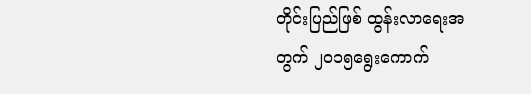တိုင်းပြည်ဖြစ် ထွန်းလာရေးအတွက် ၂၀၁၅ရွေးကောက်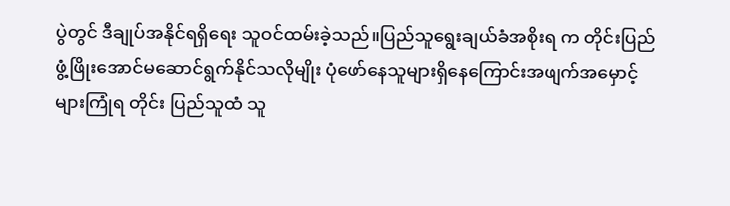ပွဲတွင် ဒီချုပ်အနိုင်ရရှိရေး သူဝင်ထမ်းခဲ့သည်။ပြည်သူရွေးချယ်ခံအစိုးရ က တိုင်းပြည်ဖွံ့ဖြိုးအောင်မဆောင်ရွက်နိုင်သလိုမျိုး ပုံဖော်နေသူများရှိနေကြောင်းအဖျက်အမှောင့်များကြုံရ တိုင်း ပြည်သူထံ သူ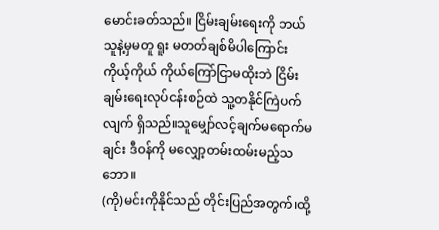မောင်းခတ်သည်။ ငြိမ်းချမ်းရေးကို ဘယ်သူနဲ့မှမတူ ရူး မတတ်ချစ်မိပါကြောင်း ကိုယ့်ကိုယ် ကိုယ်ကြော်ငြာမထိုးဘဲ ငြိမ်းချမ်းရေးလုပ်ငန်းစဉ်ထဲ သူ့တနိုင်ကြဲပက်လျက် ရှိသည်။သူမျှော်လင့်ချက်မရောက်မ ချင်း ဒီဝန်ကို မလျှော့တမ်းထမ်းမည့်သဘော။
(ကို)မင်းကိုနိုင်သည် တိုင်းပြည်အတွက်၊ထို့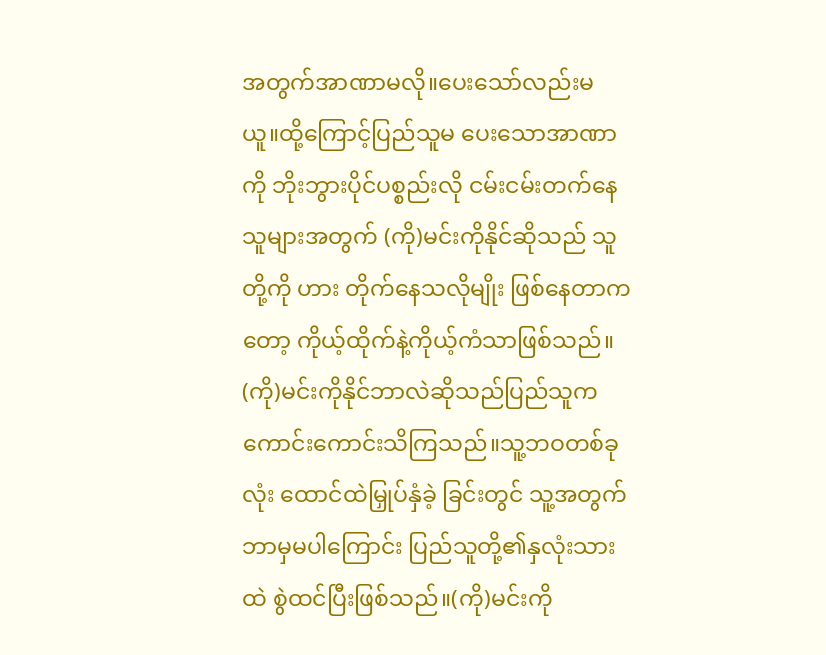အတွက်အာဏာမလို။ပေးသော်လည်းမယူ။ထို့ကြောင့်ပြည်သူမ ပေးသောအာဏာကို ဘိုးဘွားပိုင်ပစ္စည်းလို ငမ်းငမ်းတက်နေသူများအတွက် (ကို)မင်းကိုနိုင်ဆိုသည် သူတို့ကို ဟား တိုက်နေသလိုမျိုး ဖြစ်နေတာကတော့ ကိုယ့်ထိုက်နဲ့ကိုယ့်ကံသာဖြစ်သည်။
(ကို)မင်းကိုနိုင်ဘာလဲဆိုသည်ပြည်သူကကောင်းကောင်းသိကြသည်။သူ့ဘဝတစ်ခုလုံး ထောင်ထဲမြှုပ်နှံခဲ့ ခြင်းတွင် သူ့အတွက်ဘာမှမပါကြောင်း ပြည်သူတို့၏နှလုံးသားထဲ စွဲထင်ပြီးဖြစ်သည်။(ကို)မင်းကို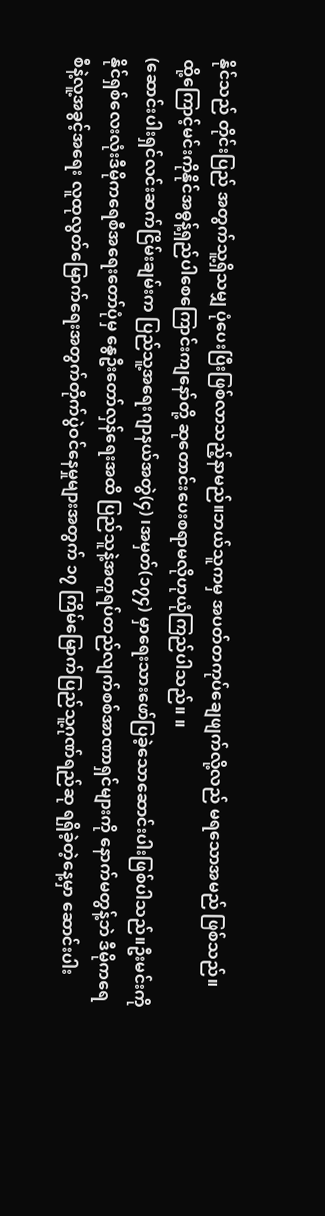နိုင်သည် တိုင်းပြည် အတွက်သူ့ရှိသမျှ ပုံပေးပြီးဖြစ်လာသည့်နာမည်။ဘယ်သူကမှ အပတ်တကုပ်ချေဖျက်လို့လည် မရသောအမည် ဖြစ်သည်။
ထို့ကြောင့်မင်းကိုနိုင်အဓွန့်ရှည်ပါစေကြောင်းကျနော်တို့ ဆုတောင်းပေးစရာမလိုဟုယုံကြည်ပါသည်။ ။
(ဆောင်းပါးရှင်လင်းဆက်ငြိမ်းချမ်းက ပြည်သူ့အရေးဂျာနယ်အတွဲ(၄) ၊အမှတ်(၁၇၄) မှာရေးသားဖော်ပြခဲ့သောဆောင်းပါးဖြစ်ပါသည်။ဦးမင်းကိုနိုင်ရှစ်လေးလုံးဒီမိုကရေစီအရေးတော်ပုံမှ နွေဦးတော်လှန်ရေးအထိ ပြည်သူနဲ့အတူရပ်တည်လျက်စစ်အာဏာရှင်များကို နောက်မတွန့်ဘဲ ဒီမိုကရေစီနဲ့လူ့အခွင့်အရေး လူထုလွတ်မြောက်ရေးအတွက်တိုက်ပွဲဝင်နေမှုများအတွက် ၁၇ ကြိမ်မြောက်ပြည်သူ့ဂုဏ်ရည်ဆု ရရှိခဲ့တဲ့နေ့မှာ ဆောင်းပါး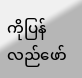ကိုပြန်လည်ဖော်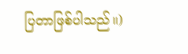ပြတာဖြစ်ပါသည်။)